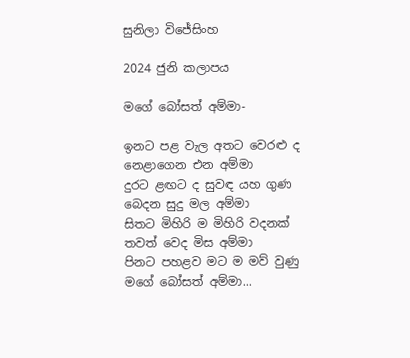සුනිලා විජේසිංහ

2024 ජුනි කලාපය

මගේ බෝසත් අම්මා-

ඉනට පළ වැල අතට වෙරළු ද
නෙළාගෙන එන අම්මා
දුරට ළඟට ද සුවඳ යහ ගුණ
බෙදන සුදු මල අම්මා
සිතට මිහිරි ම මිහිරි වදනක්
තවත් වෙද මිස අම්මා
පිනට පහළව මට ම මව් වුණු
මගේ බෝසත් අම්මා...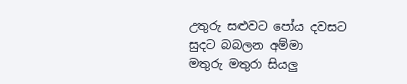උතුරු සළුවට පෝය දවසට
සුදට බබලන අම්මා
මතුරු මතුරා සියලු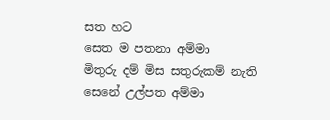සත හට
සෙත ම පතනා අම්මා
මිතුරු දම් මිස සතුරුකම් නැති
සෙනේ උල්පත අම්මා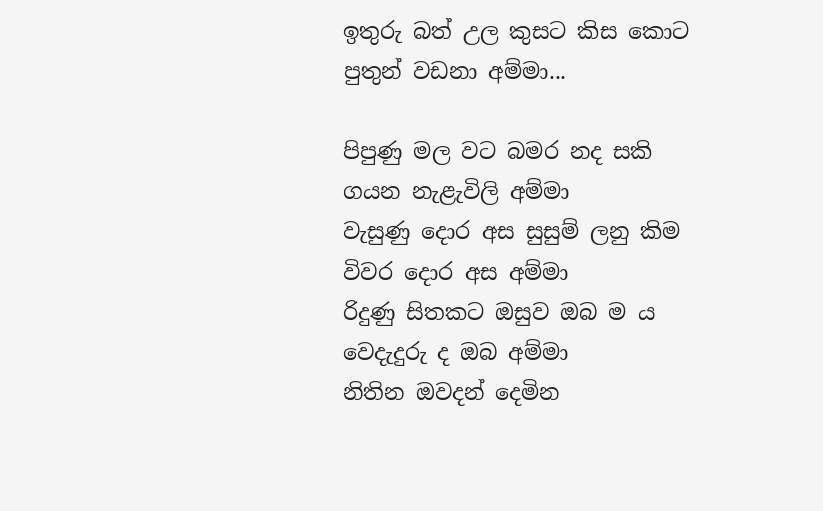ඉතුරු බත් උල කුසට කිස කොට
පුතුන් වඩනා අම්මා...

පිපුණු මල වට බමර නද සකි
ගයන නැළැවිලි අම්මා
වැසුණු දොර අස සුසුම් ලනු කිම
විවර දොර අස අම්මා
රිදුණු සිතකට ඔසුව ඔබ ම ය
වෙදැදුරු ද ඔබ අම්මා
නිතින ඔවදන් දෙමින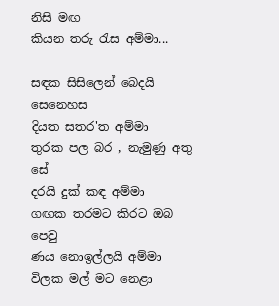නිසි මඟ
කියන තරු රැස අම්මා...

සඳක සිසිලෙන් බෙදයි සෙනෙහස
දියත සතර'ත අම්මා
තුරක පල බර , නැමුණු අතු සේ
දරයි දුක් කඳ අම්මා
ගඟක තරමට කිරට ඔබ පෙවු
ණය නොඉල්ලයි අම්මා
විලක මල් මට නෙළා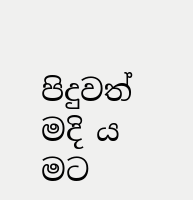පිදුවත්
මදි ය මට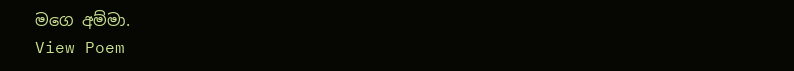මගෙ අම්මා.
View Poem